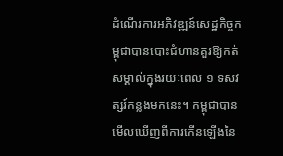ដំណើរការអភិវឌ្ឍន៍សេដ្ឋកិច្ចកម្ពុជាបានបោះជំហានគួរឱ្យកត់សម្គាល់ក្នុងរយៈពេល ១ ទសវត្សរ៍កន្លងមកនេះ។ កម្ពុជាបានមើលឃើញពីការកើនឡើងនៃ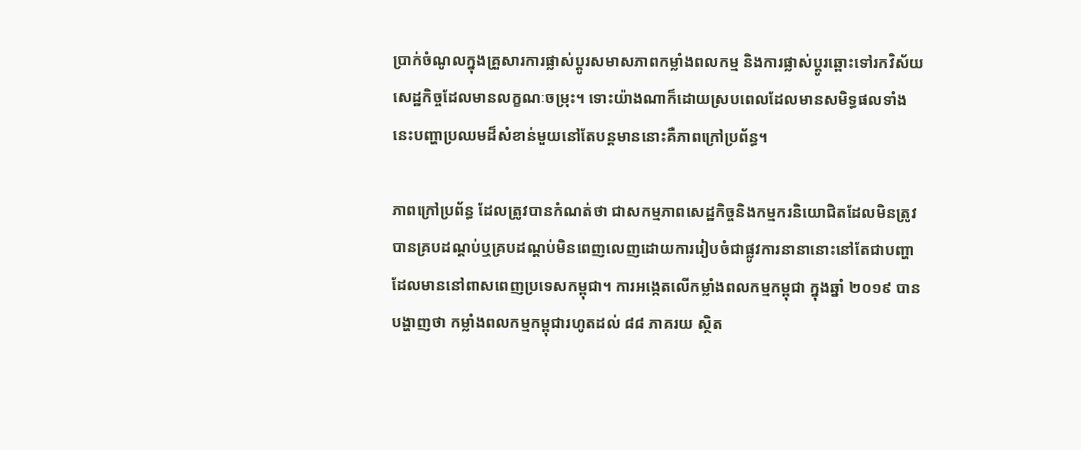ប្រាក់ចំណូលក្នុងគ្រួសារការផ្លាស់ប្តូរសមាសភាពកម្លាំងពលកម្ម និងការផ្លាស់ប្តូរឆ្ពោះទៅរកវិស័យសេដ្ឋកិច្ចដែលមានលក្ខណៈចម្រុះ។ ទោះយ៉ាងណាក៏ដោយស្របពេលដែលមានសមិទ្ធផលទាំងនេះបញ្ហាប្រឈមដ៏សំខាន់មួយនៅតែបន្តមាននោះគឺភាពក្រៅប្រព័ន្ធ។

ភាពក្រៅប្រព័ន្ធ ដែលត្រូវបានកំណត់ថា ជាសកម្មភាពសេដ្ឋកិច្ចនិងកម្មករនិយោជិតដែលមិនត្រូវបានគ្របដណ្តប់ឬគ្របដណ្តប់មិនពេញលេញដោយការរៀបចំជាផ្លូវការនានានោះនៅតែជាបញ្ហាដែលមាននៅពាសពេញប្រទេសកម្ពុជា។ ការអង្កេតលើកម្លាំងពលកម្មកម្ពុជា ក្នុងឆ្នាំ ២០១៩ បានបង្ហាញថា កម្លាំងពលកម្មកម្ពុជារហូតដល់ ៨៨ ភាគរយ ស្ថិត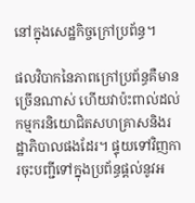នៅក្នុងសេដ្ឋកិច្ចក្រៅប្រព័ន្ធ។

ផលវិបាកនៃភាពក្រៅប្រព័ន្ធគឺមានច្រើនណាស់ ហើយវាប៉ះពាល់ដល់កម្មករនិយោជិតសហគ្រាសនិងរដ្ឋាភិបាលផងដែរ។ ផ្ទុយទៅវិញការចុះបញ្ជីទៅក្នុងប្រព័ន្ធផ្តល់នូវអ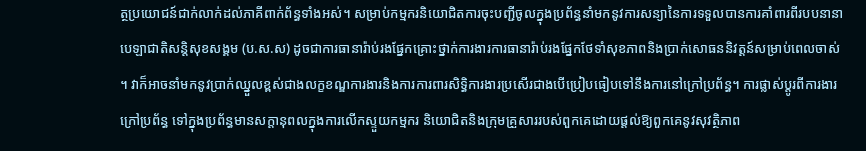ត្ថប្រយោជន៍ជាក់លាក់ដល់ភាគីពាក់ព័ន្ធទាំងអស់។ សម្រាប់កម្មករនិយោជិតការចុះបញ្ជីចូលក្នុងប្រព័ន្ធនាំមកនូវការសន្យានៃការទទួលបានការគាំពារពីរបបនានាបេឡាជាតិសន្តិសុខសង្គម (ប.ស.ស) ដូចជាការធានារ៉ាប់រងផ្នែកគ្រោះថ្នាក់ការងារការធានារ៉ាប់រងផ្នែកថែទាំសុខភាពនិងប្រាក់សោធននិវត្តន៍សម្រាប់ពេលចាស់។ វាក៏អាចនាំមកនូវប្រាក់ឈ្នួលខ្ពស់ជាងលក្ខខណ្ឌការងារនិងការការពារសិទ្ធិការងារប្រសើរជាងបើប្រៀបធៀបទៅនឹងការនៅក្រៅប្រព័ន្ធ។ ការផ្លាស់ប្តូរពីការងារក្រៅប្រព័ន្ធ ទៅក្នុងប្រព័ន្ធមានសក្តានុពលក្នុងការលើកស្ទួយកម្មករ និយោជិតនិងក្រុមគ្រួសាររបស់ពួកគេដោយផ្តល់ឱ្យពួកគេនូវសុវត្ថិភាព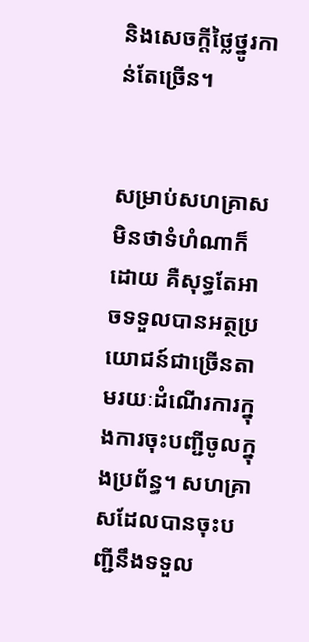និងសេចក្តីថ្លៃថ្នូរកាន់តែច្រើន។


សម្រាប់សហគ្រាសមិនថាទំហំណាក៏ដោយ គឺសុទ្ធតែអាចទទួលបានអត្ថប្រយោជន៍ជាច្រើនតាមរយៈដំណើរការក្នុងការចុះបញ្ជីចូលក្នុងប្រព័ន្ធ។ សហគ្រាសដែលបានចុះបញ្ជីនឹងទទួល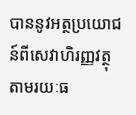បាននូវអត្ថប្រយោជន៍ពីសេវាហិរញ្ញវត្ថុតាមរយៈធ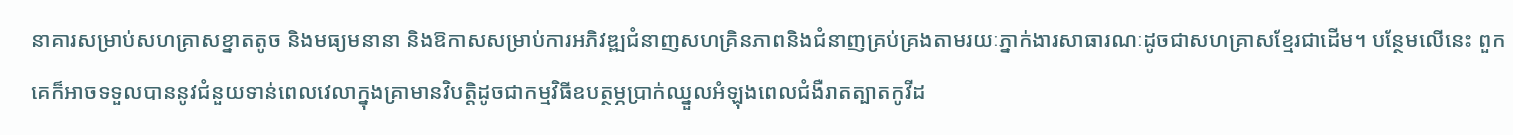នាគារសម្រាប់សហគ្រាសខ្នាតតូច និងមធ្យមនានា និងឱកាសសម្រាប់ការអភិវឌ្ឍជំនាញសហគ្រិនភាពនិងជំនាញគ្រប់គ្រងតាមរយៈភ្នាក់ងារសាធារណៈដូចជាសហគ្រាសខ្មែរជាដើម។ បន្ថែមលើនេះ ពួកគេក៏អាចទទួលបាននូវជំនួយទាន់ពេលវេលាក្នុងគ្រាមានវិបត្តិដូចជាកម្មវិធីឧបត្ថម្ភប្រាក់ឈ្នួលអំឡុងពេលជំងឺរាតត្បាតកូវីដ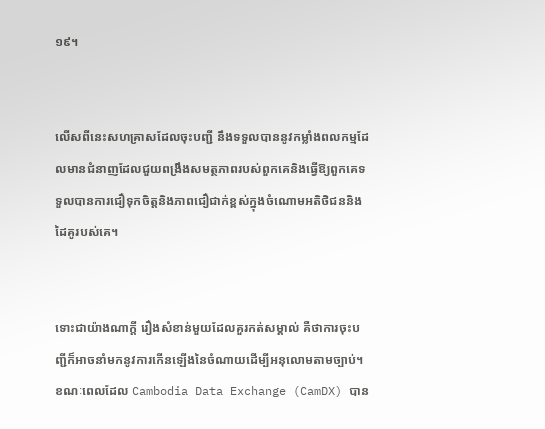១៩។


លើសពីនេះសហគ្រាសដែលចុះបញ្ជី នឹងទទួលបាននូវកម្លាំងពលកម្មដែលមានជំនាញដែលជួយពង្រឹងសមត្ថភាពរបស់ពួកគេនិងធ្វើឱ្យពួកគេទទួលបានការជឿទុកចិត្តនិងភាពជឿជាក់ខ្ពស់ក្នុងចំណោមអតិថិជននិងដៃគូរបស់គេ។


ទោះជាយ៉ាងណាក្តី រឿងសំខាន់មួយដែលគួរកត់សម្គាល់ គឺថាការចុះបញ្ជីក៏អាចនាំមកនូវការកើនឡើងនៃចំណាយដើម្បីអនុលោមតាមច្បាប់។ ខណៈពេលដែល Cambodia Data Exchange (CamDX) បាន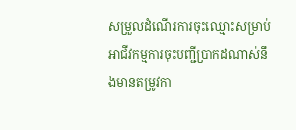សម្រួលដំណើរការចុះឈ្មោះសម្រាប់អាជីវកម្មការចុះបញ្ជីប្រាកដណាស់នឹងមានតម្រូវកា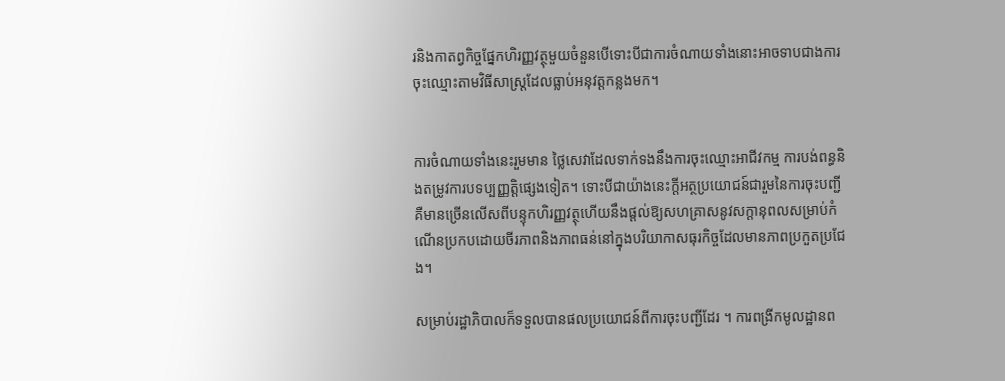រនិងកាតព្វកិច្ចផ្នែកហិរញ្ញវត្ថុមួយចំនួនបើទោះបីជាការចំណាយទាំងនោះអាចទាបជាងការចុះឈ្មោះតាមវិធីសាស្ត្រដែលធ្លាប់អនុវត្តកន្លងមក។


ការចំណាយទាំងនេះរួមមាន ថ្លៃសេវាដែលទាក់ទងនឹងការចុះឈ្មោះអាជីវកម្ម ការបង់ពន្ធនិងតម្រូវការបទប្បញ្ញត្តិផ្សេងទៀត។ ទោះបីជាយ៉ាងនេះក្តីអត្ថប្រយោជន៍ជារួមនៃការចុះបញ្ជី គឺមានច្រើនលើសពីបន្ទុកហិរញ្ញវត្ថុហើយនឹងផ្តល់ឱ្យសហគ្រាសនូវសក្តានុពលសម្រាប់កំណើនប្រកបដោយចីរភាពនិងភាពធន់នៅក្នុងបរិយាកាសធុរកិច្ចដែលមានភាពប្រកួតប្រជែង។

សម្រាប់រដ្ឋាភិបាលក៏ទទួលបានផលប្រយោជន៍ពីការចុះបញ្ជីដែរ ។ ការពង្រីកមូលដ្ឋានព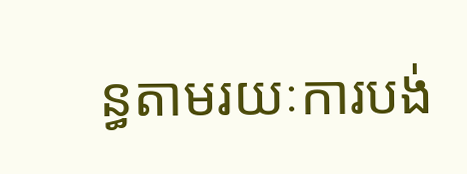ន្ធតាមរយៈការបង់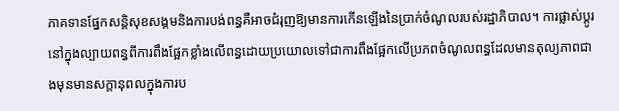ភាគទានផ្នែកសន្តិសុខសង្គមនិងការបង់ពន្ធគឺអាចជំរុញឱ្យមានការកើនឡើងនៃប្រាក់ចំណូលរបស់រដ្ឋាភិបាល។ ការផ្លាស់ប្តូរនៅក្នុងល្បាយពន្ធពីការពឹងផ្អែកខ្លាំងលើពន្ធដោយប្រយោលទៅជាការពឹងផ្អែកលើប្រភពចំណូលពន្ធដែលមានតុល្យភាពជាងមុនមានសក្តានុពលក្នុងការប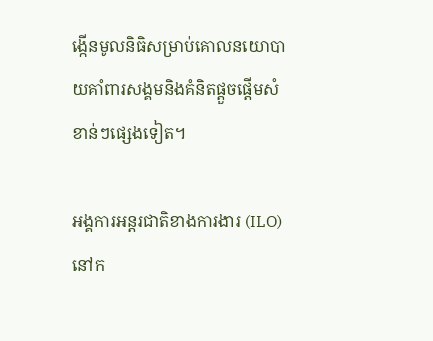ង្កើនមូលនិធិសម្រាប់គោលនយោបាយគាំពារសង្គមនិងគំនិតផ្តួចផ្តើមសំខាន់ៗផ្សេងទៀត។

អង្គការអន្តរជាតិខាងការងារ (ILO) នៅក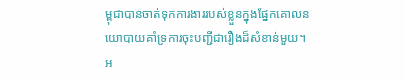ម្ពុជាបានចាត់ទុកការងាររបស់ខ្លួនក្នុងផ្នែកគោលនយោបាយគាំទ្រការចុះបញ្ជីជារឿងដ៏សំខាន់មួយ។ អ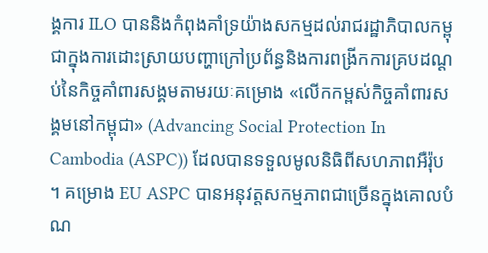ង្គការ ILO បាននិងកំពុងគាំទ្រយ៉ាងសកម្មដល់រាជរដ្ឋាភិបាលកម្ពុជាក្នុងការដោះស្រាយបញ្ហាក្រៅប្រព័ន្ធនិងការពង្រីកការគ្របដណ្តប់នៃកិច្ចគាំពារសង្គមតាមរយៈគម្រោង «លើកកម្ពស់កិច្ចគាំពារសង្គមនៅកម្ពុជា» (Advancing Social Protection In Cambodia (ASPC)) ដែលបានទទួលមូលនិធិពីសហភាពអឺរ៉ុប។ គម្រោង EU ASPC បានអនុវត្តសកម្មភាពជាច្រើនក្នុងគោលបំណ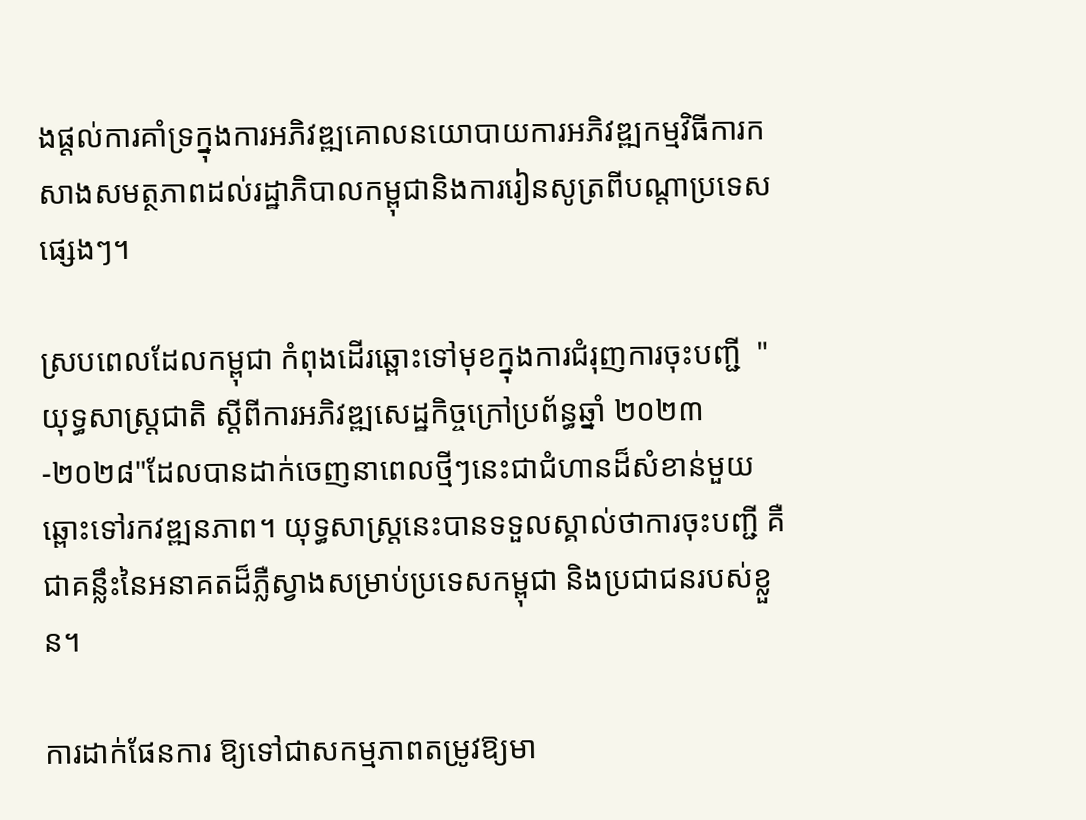ងផ្តល់ការគាំទ្រក្នុងការអភិវឌ្ឍគោលនយោបាយការអភិវឌ្ឍកម្មវិធីការកសាងសមត្ថភាពដល់រដ្ឋាភិបាលកម្ពុជានិងការរៀនសូត្រពីបណ្តាប្រទេសផ្សេងៗ។

ស្របពេលដែលកម្ពុជា កំពុងដើរឆ្ពោះទៅមុខក្នុងការជំរុញការចុះបញ្ជី  "យុទ្ធសាស្ត្រជាតិ ស្តីពីការអភិវឌ្ឍសេដ្ឋកិច្ចក្រៅប្រព័ន្ធឆ្នាំ ២០២៣-២០២៨"ដែលបានដាក់ចេញនាពេលថ្មីៗនេះជាជំហានដ៏សំខាន់មួយឆ្ពោះទៅរកវឌ្ឍនភាព។ យុទ្ធសាស្ត្រនេះបានទទួលស្គាល់ថាការចុះបញ្ជី គឺជាគន្លឹះនៃអនាគតដ៏ភ្លឺស្វាងសម្រាប់ប្រទេសកម្ពុជា និងប្រជាជនរបស់ខ្លួន។

ការដាក់ផែនការ ឱ្យទៅជាសកម្មភាពតម្រូវឱ្យមា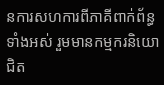នការសហការពីភាគីពាក់ព័ន្ធទាំងអស់ រួមមានកម្មករនិយោជិត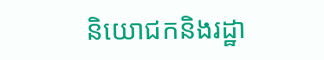និយោជកនិងរដ្ឋា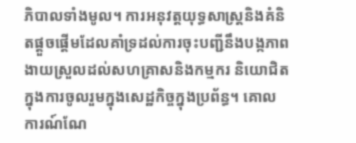ភិបាលទាំងមូល។ ការអនុវត្តយុទ្ធសាស្ត្រនិងគំនិតផ្តួចផ្តើមដែលគាំទ្រដល់ការចុះបញ្ជីនឹងបង្កភាពងាយស្រួលដល់សហគ្រាសនិងកម្មករ និយោជិត ក្នុងការចូលរួមក្នុងសេដ្ឋកិច្ចក្នុងប្រព័ន្ធ។ គោលការណ៍ណែ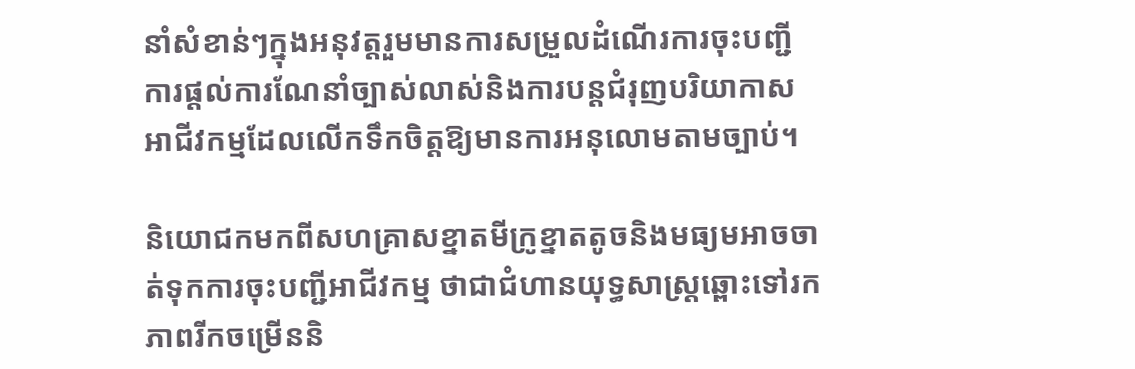នាំសំខាន់ៗក្នុងអនុវត្តរួមមានការសម្រួលដំណើរការចុះបញ្ជី ការផ្តល់ការណែនាំច្បាស់លាស់និងការបន្តជំរុញបរិយាកាសអាជីវកម្មដែលលើកទឹកចិត្តឱ្យមានការអនុលោមតាមច្បាប់។

និយោជកមកពីសហគ្រាសខ្នាតមីក្រូខ្នាតតូចនិងមធ្យមអាចចាត់ទុកការចុះបញ្ជីអាជីវកម្ម ថាជាជំហានយុទ្ធសាស្ត្រឆ្ពោះទៅរកភាពរីកចម្រើននិ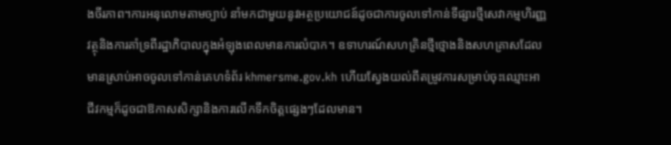ងចីរភាព។ការអនុលោមតាមច្បាប់ នាំមកជាមួយនូវអត្ថប្រយោជន៍ដូចជាការចូលទៅកាន់ទីផ្សារថ្មីសេវាកម្មហិរញ្ញវត្ថុនិងការគាំទ្រពីរដ្ឋាភិបាលក្នុងអំឡុងពេលមានការលំបាក។ ឧទាហរណ៍សហគ្រិនថ្មីថ្មោងនិងសហគ្រាសដែលមានស្រាប់អាចចូលទៅកាន់គេហទំព័រ khmersme.gov.kh ហើយស្វែងយល់ពីតម្រូវការសម្រាប់ចុះឈ្មោះអាជីវកម្មក៏ដូចជាឱកាសសិក្សានិងការលើកទឹកចិត្តផ្សេងៗដែលមាន។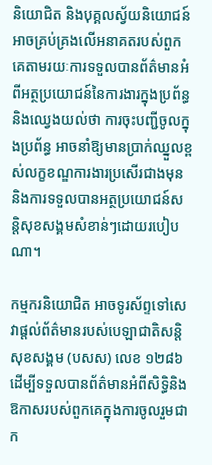និយោជិត និងបុគ្គលស្វ័យនិយោជន៍អាចគ្រប់គ្រងលើអនាគតរបស់ពួកគេតាមរយៈការទទួលបានព័ត៌មានអំពីអត្ថប្រយោជន៍នៃការងារក្នុងប្រព័ន្ធនិងឈ្វេងយល់ថា ការចុះបញ្ជីចូលក្នុងប្រព័ន្ធ អាចនាំឱ្យមានប្រាក់ឈ្នួលខ្ពស់លក្ខខណ្ឌការងារប្រសើរជាងមុននិងការទទួលបានអត្ថប្រយោជន៍សន្តិសុខសង្គមសំខាន់ៗដោយរបៀបណា។

កម្មករនិយោជិត អាចទូរស័ព្ទទៅសេវាផ្តល់ព័ត៌មានរបស់បេឡាជាតិសន្តិសុខសង្គម (បសស) លេខ ១២៨៦ ដើម្បីទទួលបានព័ត៌មានអំពីសិទ្ធិនិងឱកាសរបស់ពួកគេក្នុងការចូលរួមជាក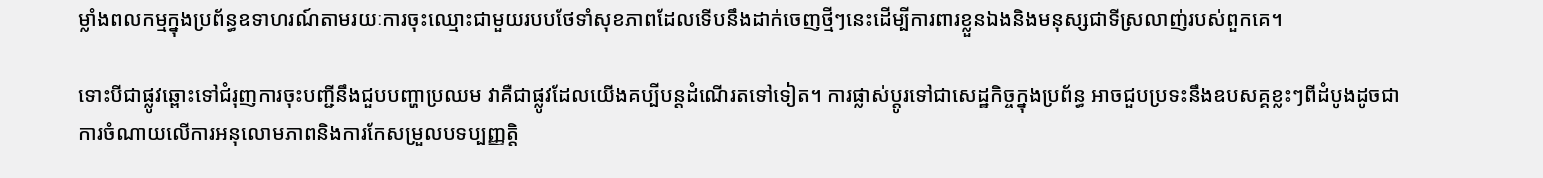ម្លាំងពលកម្មក្នុងប្រព័ន្ធឧទាហរណ៍តាមរយៈការចុះឈ្មោះជាមួយរបបថែទាំសុខភាពដែលទើបនឹងដាក់ចេញថ្មីៗនេះដើម្បីការពារខ្លួនឯងនិងមនុស្សជាទីស្រលាញ់របស់ពួកគេ។

ទោះបីជាផ្លូវឆ្ពោះទៅជំរុញការចុះបញ្ជីនឹងជួបបញ្ហាប្រឈម វាគឺជាផ្លូវដែលយើងគប្បីបន្តដំណើរតទៅទៀត។ ការផ្លាស់ប្តូរទៅជាសេដ្ឋកិច្ចក្នុងប្រព័ន្ធ អាចជួបប្រទះនឹងឧបសគ្គខ្លះៗពីដំបូងដូចជាការចំណាយលើការអនុលោមភាពនិងការកែសម្រួលបទប្បញ្ញត្តិ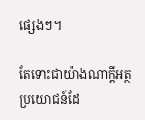ផ្សេងៗ។

តែទោះជាយ៉ាងណាក្តីអត្ថប្រយោជន៍ដែ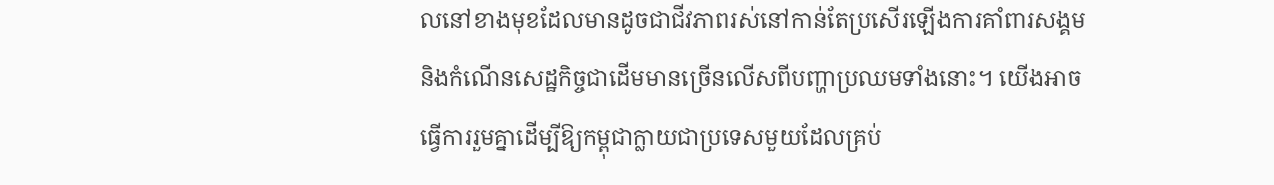លនៅខាងមុខដែលមានដូចជាជីវភាពរស់នៅកាន់តែប្រសើរឡើងការគាំពារសង្គមនិងកំណើនសេដ្ឋកិច្ចជាដើមមានច្រើនលើសពីបញ្ហាប្រឈមទាំងនោះ។ យើងអាចធ្វើការរួមគ្នាដើម្បីឱ្យកម្ពុជាក្លាយជាប្រទេសមួយដែលគ្រប់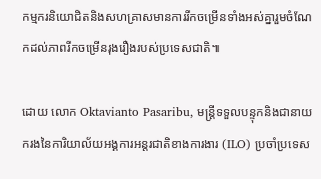កម្មករនិយោជិតនិងសហគ្រាសមានការរីកចម្រើនទាំងអស់គ្នារួមចំណែកដល់ភាពរីកចម្រើនរុងរឿងរបស់ប្រទេសជាតិ៕

ដោយ លោក Oktavianto Pasaribu, មន្ត្រីទទួលបន្ទុកនិងជានាយករងនៃការិយាល័យអង្គការអន្តរជាតិខាងការងារ (ILO) ប្រចាំប្រទេស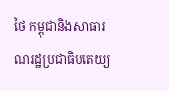ថៃ កម្ពុជានិងសាធារណរដ្ឋប្រជាធិបតេយ្យ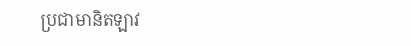ប្រជាមានិតឡាវ